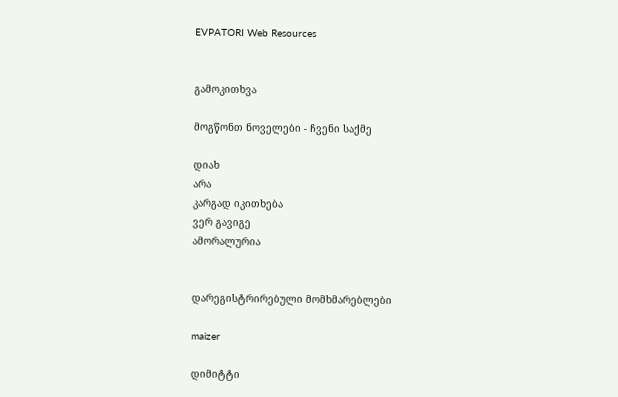EVPATORI Web Resources


გამოკითხვა

მოგწონთ ნოველები - ჩვენი საქმე

დიახ
არა
კარგად იკითხება
ვერ გავიგე
ამორალურია


დარეგისტრირებული მომხმარებლები

maizer

დიმიტტი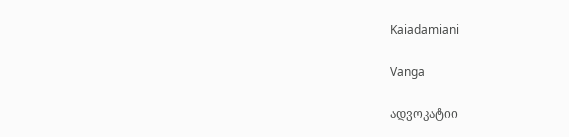Kaiadamiani

Vanga

ადვოკატიი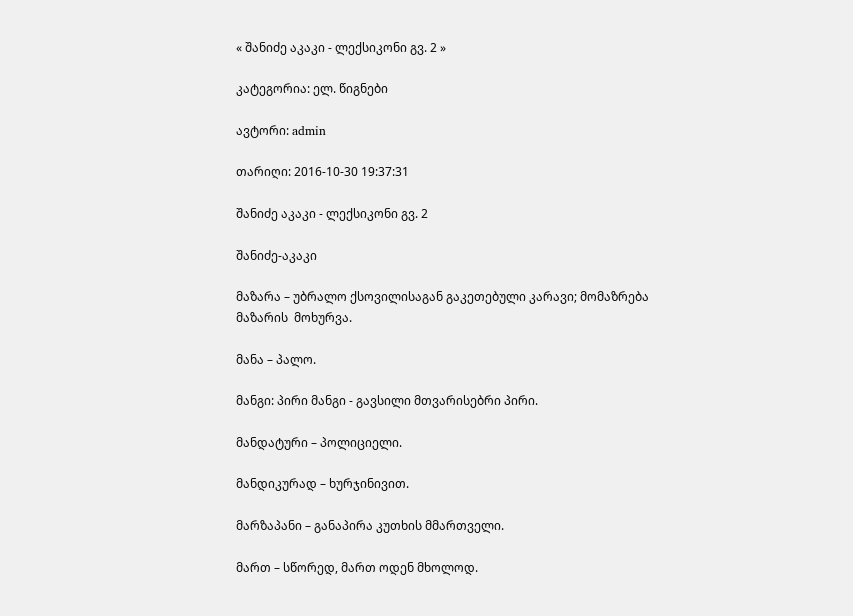« შანიძე აკაკი - ლექსიკონი გვ. 2 »

კატეგორია: ელ. წიგნები

ავტორი: admin

თარიღი: 2016-10-30 19:37:31

შანიძე აკაკი - ლექსიკონი გვ. 2

შანიძე-აკაკი

მაზარა – უბრალო ქსოვილისაგან გაკეთებული კარავი; მომაზრება მაზარის  მოხურვა.

მანა – პალო.

მანგი: პირი მანგი - გავსილი მთვარისებრი პირი.

მანდატური – პოლიციელი.

მანდიკურად – ხურჯინივით.

მარზაპანი – განაპირა კუთხის მმართველი.

მართ – სწორედ, მართ ოდენ მხოლოდ.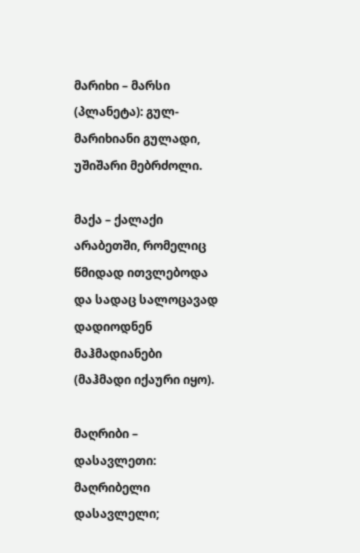მარიხი – მარსი (პლანეტა): გულ-მარიხიანი გულადი, უშიშარი მებრძოლი.

მაქა – ქალაქი არაბეთში, რომელიც წმიდად ითვლებოდა და სადაც სალოცავად  დადიოდნენ მაჰმადიანები (მაჰმადი იქაური იყო).

მაღრიბი – დასავლეთი: მაღრიბელი დასავლელი;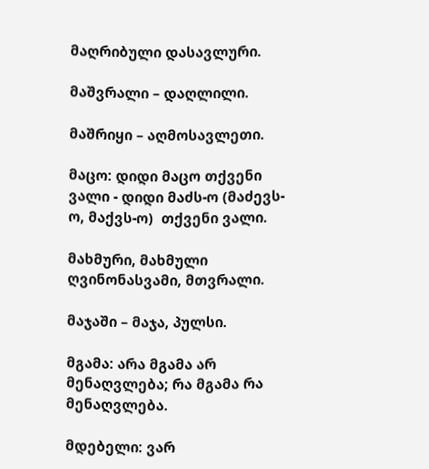მაღრიბული დასავლური.

მაშვრალი – დაღლილი.

მაშრიყი – აღმოსავლეთი.

მაცო: დიდი მაცო თქვენი ვალი - დიდი მაძს-ო (მაძევს-ო, მაქვს-ო)  თქვენი ვალი.

მახმური, მახმული ღვინონასვამი, მთვრალი.

მაჯაში – მაჯა, პულსი.

მგამა: არა მგამა არ მენაღვლება; რა მგამა რა მენაღვლება.

მდებელი: ვარ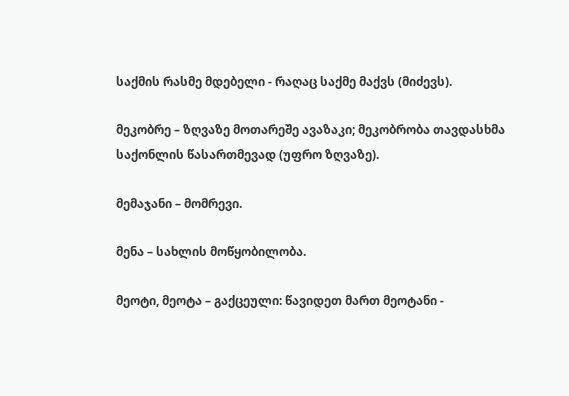საქმის რასმე მდებელი - რაღაც საქმე მაქვს (მიძევს).

მეკობრე – ზღვაზე მოთარეშე ავაზაკი; მეკობრობა თავდასხმა საქონლის წასართმევად (უფრო ზღვაზე).

მემაჯანი – მომრევი.

მენა – სახლის მოწყობილობა.

მეოტი, მეოტა – გაქცეული: წავიდეთ მართ მეოტანი -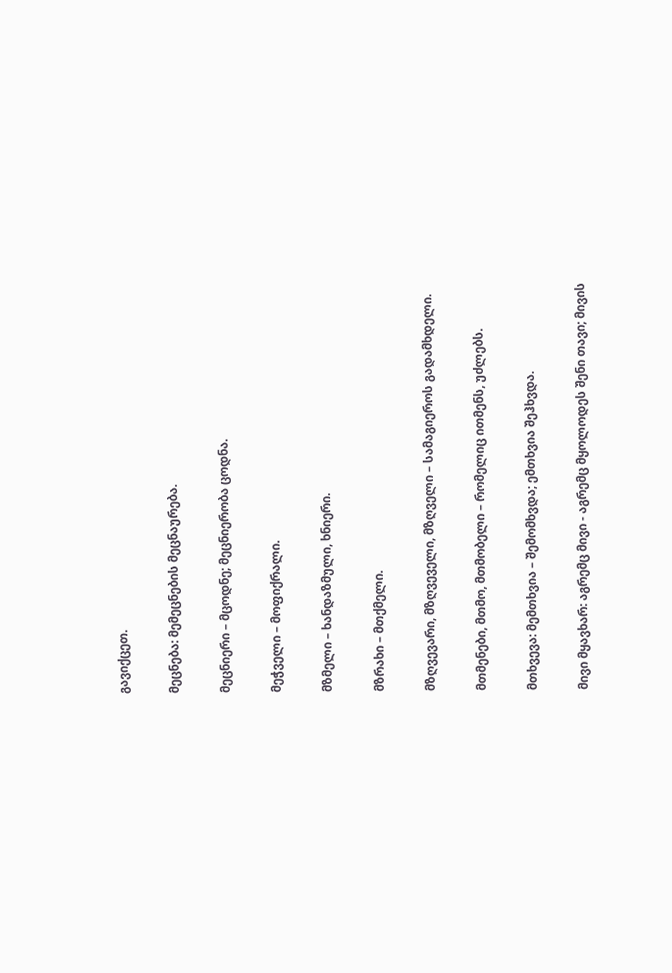გავიქცეთ.

მეცნება: მემეცნების მეცნაურება.

მეცნიერი – მცოდნე; მეცნიერობა ცოდნა.

მეჭველი – მოფიქრალი.

მზმელი – ხანდაზმული, ხნიერი.

მზრახი – მთქმელი.

მზღვევარი, მზღვეველი, მზღველი – სამაგიეროს გადამხდელი.

მთმენები, მთმო, მთმობელი – რომელიც ითმენს, უძლებს.

მთხვევა: მემთხვია – შემომხვდა; ემთხვია შეჰხვდა.

მივი მყავხარ: აგრემც მივი - აგრემც მყოლოდეს შენი თავი; მივის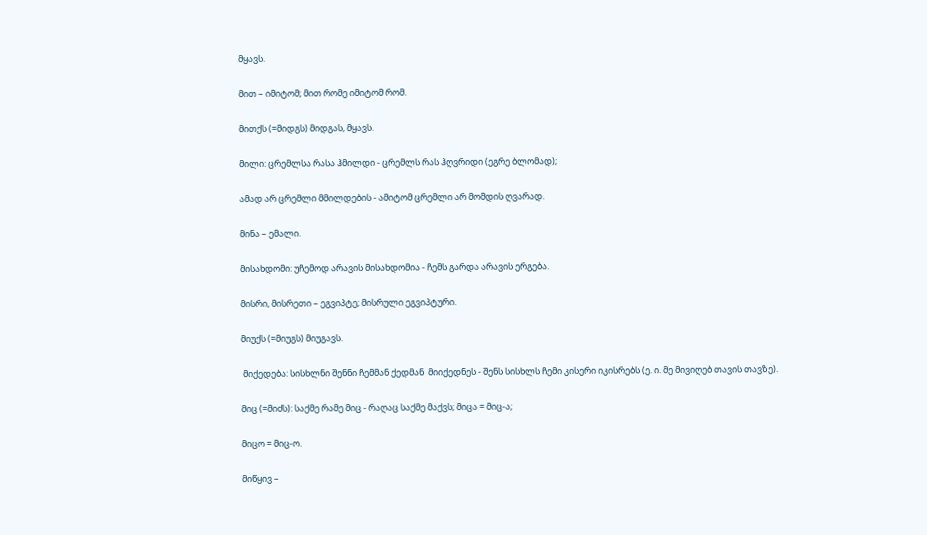მყავს.

მით – იმიტომ; მით რომე იმიტომ რომ.

მითქს (=მიდგს) მიდგას, მყავს.

მილი: ცრემლსა რასა ჰმილდი - ცრემლს რას ჰღვრიდი (ეგრე ბლომად);

ამად არ ცრემლი მმილდების - ამიტომ ცრემლი არ მომდის ღვარად.

მინა – ემალი.

მისახდომი: უჩემოდ არავის მისახდომია - ჩემს გარდა არავის ერგება.

მისრი, მისრეთი – ეგვიპტე; მისრული ეგვიპტური.

მიუქს (=მიუგს) მიუგავს.

 მიქედება: სისხლნი შენნი ჩემმან ქედმან  მიიქედნეს - შენს სისხლს ჩემი კისერი იკისრებს (ე. ი. მე მივიღებ თავის თავზე).

მიც (=მიძს): საქმე რამე მიც - რაღაც საქმე მაქვს; მიცა = მიც-ა;

მიცო = მიც-ო.

მიწყივ –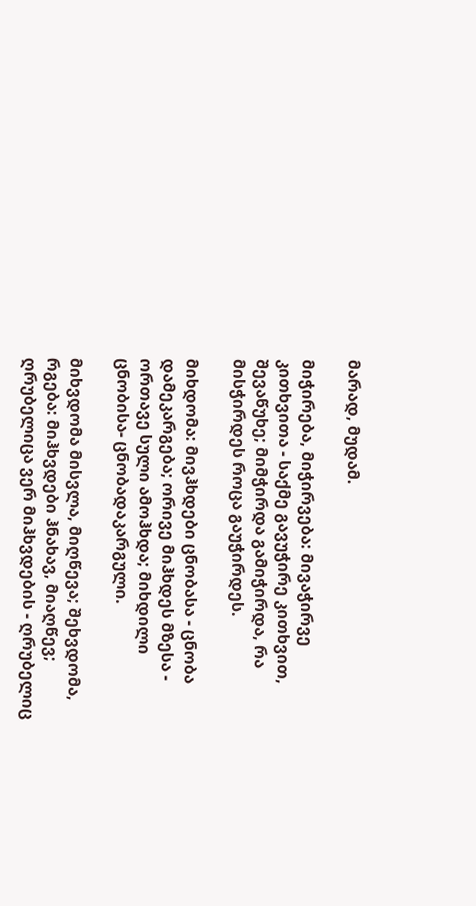მარად, მუდამ.

მიჭირება, მიჭირვება: მივაჭირვე კითხვითა - საქმე გავუჭირე კითხვით,  შევაწუხე; მიმჭირდა გამიჭირდა, რა მისჭირდეს როცა გაუჭირდეს.

მიხდომა: მივჰხდები ცნობასა - ცნობა დამეკარგება; ორივე მიჰხდეს მზესა - ორთავე სული ამოჰხდა; მიხდილი ცნობისა- ცნობადაკარგული.

მიხვდომა მისვლა, მიღწევა; შეხვდომა, რგება: მიჰხვდები ჰნახავ, მიაღწევ; ღრუბელიცა ვერ მიჰხვდების - ღრუბელიც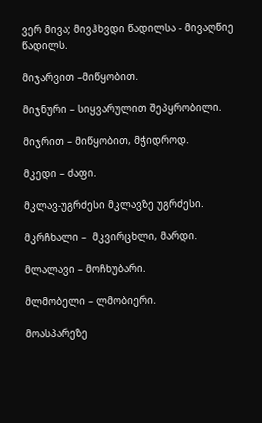ვერ მივა; მივჰხვდი წადილსა - მივაღწიე წადილს.

მიჯარვით –მიწყობით.

მიჯნური – სიყვარულით შეპყრობილი.

მიჯრით – მიწყობით, მჭიდროდ.

მკედი – ძაფი.

მკლავ-უგრძესი მკლავზე უგრძესი.

მკრჩხალი –  მკვირცხლი, მარდი.

მლალავი – მოჩხუბარი.

მლმობელი – ლმობიერი.

მოასპარეზე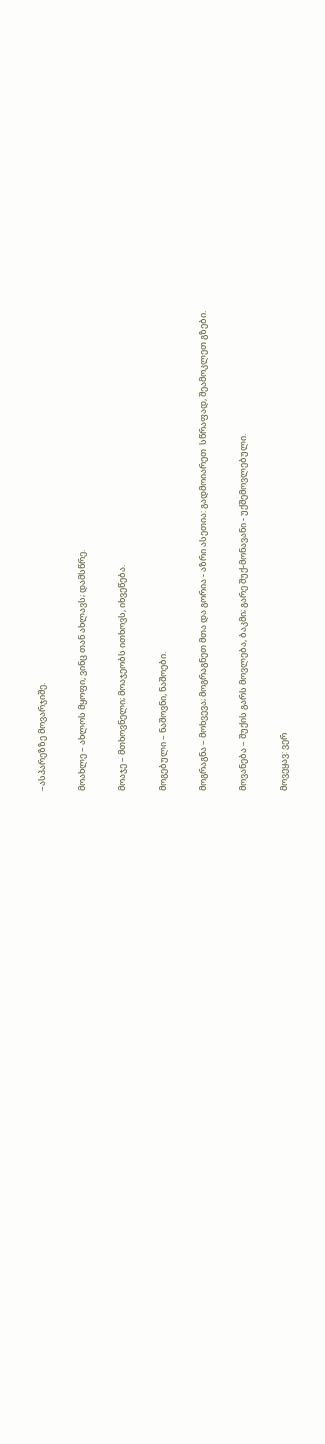–ასპარეზზე მოვარჯიშე.

მოახლე – ახლოს მყოფი, ვინც თან ახლავს; დამსწრე.

მოაჯე – მთხოვნელი; მოაჯეობს ითხოვს, იხვეწება.

მოგებული – ნაშოვნი, ნაშოები.

მოგრაგნა – მოხვევა; მოგრაგნეთ მთა და გორია - აზრი ასეთია: გადმოიარეთ  სწრაფად, შეამოკლეთ გზები.

მოვანება – შუქის გარს მოვლება, ბაკმი; გარე შუქ-მონავანი - უქშემოვლებული.

მოვეყავ: ვერ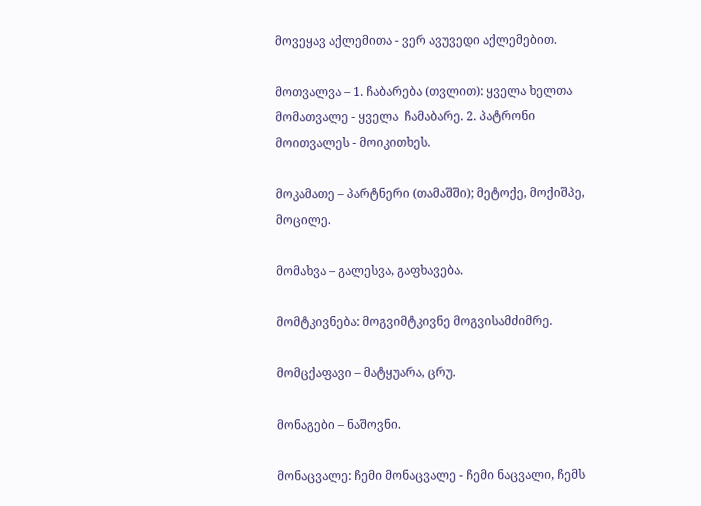მოვეყავ აქლემითა - ვერ ავუვედი აქლემებით.

მოთვალვა – 1. ჩაბარება (თვლით): ყველა ხელთა მომათვალე - ყველა  ჩამაბარე. 2. პატრონი მოითვალეს - მოიკითხეს.

მოკამათე – პარტნერი (თამაშში); მეტოქე, მოქიშპე, მოცილე.

მომახვა – გალესვა, გაფხავება.

მომტკივნება: მოგვიმტკივნე მოგვისამძიმრე.

მომცქაფავი – მატყუარა, ცრუ.

მონაგები – ნაშოვნი.

მონაცვალე: ჩემი მონაცვალე - ჩემი ნაცვალი, ჩემს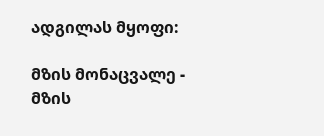ადგილას მყოფი:

მზის მონაცვალე - მზის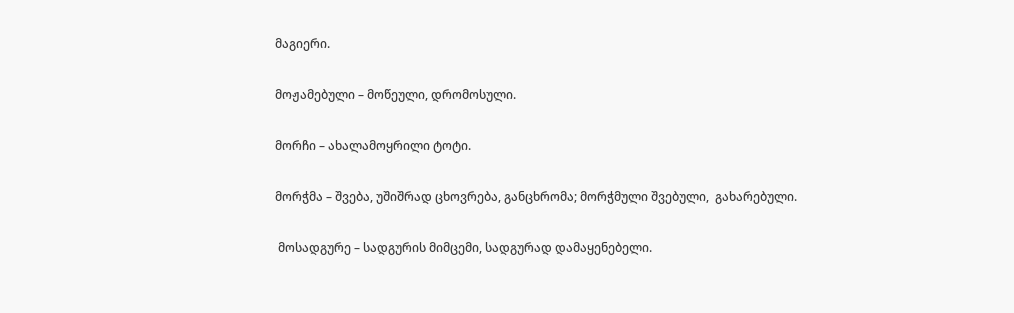მაგიერი.

მოჟამებული – მოწეული, დრომოსული.

მორჩი – ახალამოყრილი ტოტი.

მორჭმა – შვება, უშიშრად ცხოვრება, განცხრომა; მორჭმული შვებული,  გახარებული.

 მოსადგურე – სადგურის მიმცემი, სადგურად დამაყენებელი.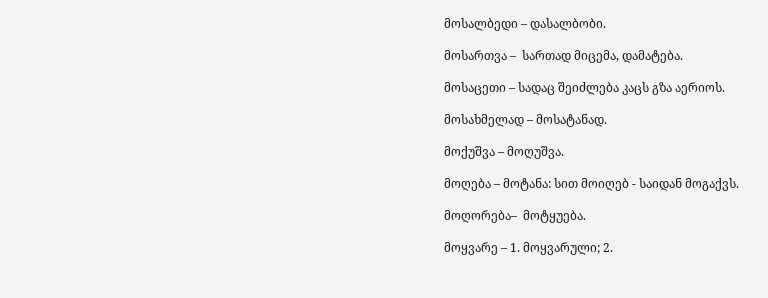მოსალბედი – დასალბობი.

მოსართვა –  სართად მიცემა, დამატება.

მოსაცეთი – სადაც შეიძლება კაცს გზა აერიოს.

მოსახმელად – მოსატანად.

მოქუშვა – მოღუშვა.

მოღება – მოტანა: სით მოიღებ - საიდან მოგაქვს.

მოღორება–  მოტყუება.

მოყვარე – 1. მოყვარული; 2.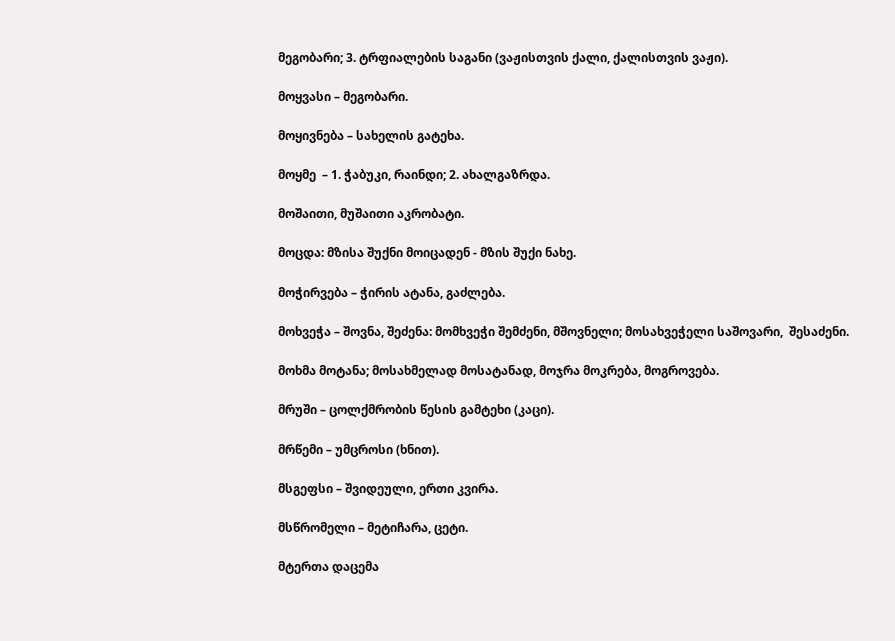მეგობარი; 3. ტრფიალების საგანი (ვაჟისთვის ქალი, ქალისთვის ვაჟი).

მოყვასი – მეგობარი.

მოყივნება – სახელის გატეხა.

მოყმე  – 1. ჭაბუკი, რაინდი; 2. ახალგაზრდა.

მოშაითი, მუშაითი აკრობატი.

მოცდა: მზისა შუქნი მოიცადენ - მზის შუქი ნახე.

მოჭირვება – ჭირის ატანა, გაძლება.

მოხვეჭა – შოვნა, შეძენა: მომხვეჭი შემძენი, მშოვნელი; მოსახვეჭელი საშოვარი,  შესაძენი.

მოხმა მოტანა; მოსახმელად მოსატანად, მოჯრა მოკრება, მოგროვება.

მრუში – ცოლქმრობის წესის გამტეხი (კაცი).

მრწემი – უმცროსი (ხნით).

მსგეფსი – შვიდეული, ერთი კვირა.

მსწრომელი – მეტიჩარა, ცეტი.

მტერთა დაცემა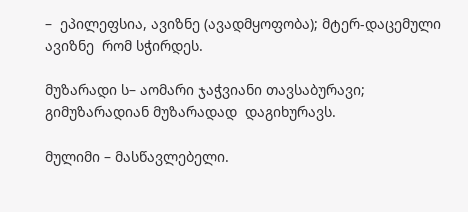–  ეპილეფსია, ავიზნე (ავადმყოფობა); მტერ-დაცემული ავიზნე  რომ სჭირდეს.

მუზარადი ს– აომარი ჯაჭვიანი თავსაბურავი; გიმუზარადიან მუზარადად  დაგიხურავს.

მულიმი – მასწავლებელი.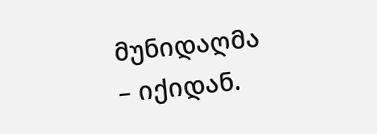მუნიდაღმა – იქიდან.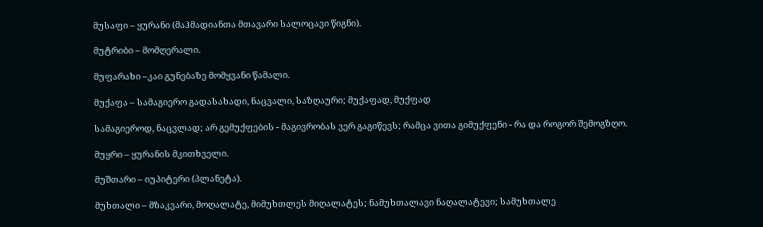მუსაფი – ყურანი (მაჰმადიანთა მთავარი სალოცავი წიგნი).

მუტრიბი – მომღერალი.

მუფარახი –კაი გუნებაზე მომყვანი წამალი.

მუქაფა – სამაგიერო გადასახადი, ნაცვალი, საზღაური; მუქაფად, მუქფად

სამაგიეროდ, ნაცვლად; არ გემუქფების - მაგივრობას ვერ გაგიწევს; რამცა ვითა გიმუქფენი - რა და როგორ შემოგზღო.

მუყრი – ყურანის მკითხველი.

მუშთარი – იუპიტერი (პლანეტა).

მუხთალი – მზაკვარი, მოღალატე, მიმუხთლეს მიღალატეს; ნამუხთალავი ნაღალატევი; სამუხთალე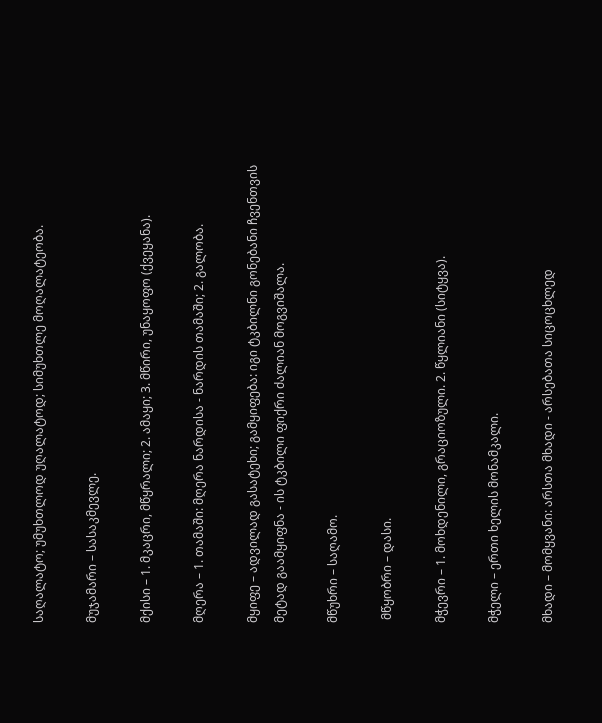საღალატო; უმუხთლოდ უღალატოდ; სიმუხთლე მოღალატეობა.

მუჯამარი – სასაკმევლე.

მქისი – 1. მკაცრი, მწყრალი; 2. ამაყი; 3. მწირი, უნაყოფო (ქვეყანა).

მღერა – 1. თამაში: მღერა ნარდისა - ნარდის თამაში; 2. გალობა.

მყიფე – ადვილად გასატეხი; გამყიფება: იგი ტკბილნი გონებანი ჩვენთვის  მეტად გაამყიფნა - ის ტკბილი ფიქრი ძალიან მოგვიშალა.

მწუხრი – საღამო.

 მწყობრი – დასი.

მჭევრი – 1. მოხდენილი, გრაციოზული. 2. წყლიანი (სიტყვა).

მჭელი – ერთი ხელის მონამკალი.

მხადი – მომყვანი: არსთა მხადი - არსებათა სიცოცხლედ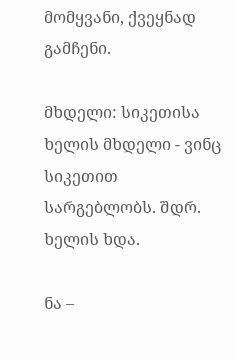მომყვანი, ქვეყნად  გამჩენი.

მხდელი: სიკეთისა ხელის მხდელი - ვინც სიკეთით სარგებლობს. შდრ. ხელის ხდა.

ნა –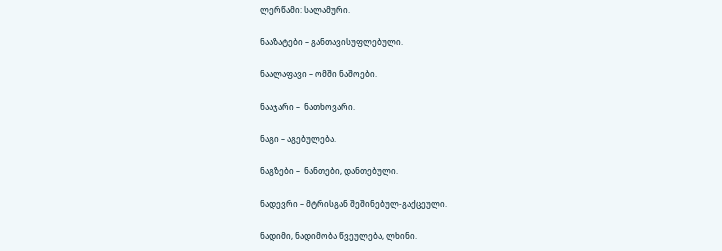ლერწამი: სალამური.

ნააზატები – განთავისუფლებული.

ნაალაფავი – ომში ნაშოები.

ნააჯარი –  ნათხოვარი.

ნაგი – აგებულება.

ნაგზები –  ნანთები, დანთებული.

ნადევრი – მტრისგან შეშინებულ-გაქცეული.

ნადიმი, ნადიმობა წვეულება, ლხინი.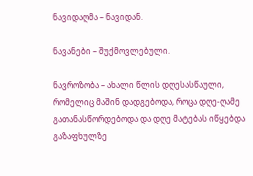ნავიდაღმა – ნავიდან.

ნავანები – შუქმოვლებული.

ნავროზობა – ახალი წლის დღესასწაული, რომელიც მაშინ დადგებოდა, როცა დღე-ღამე გათანასწორდებოდა და დღე მატებას იწყებდა გაზაფხულზე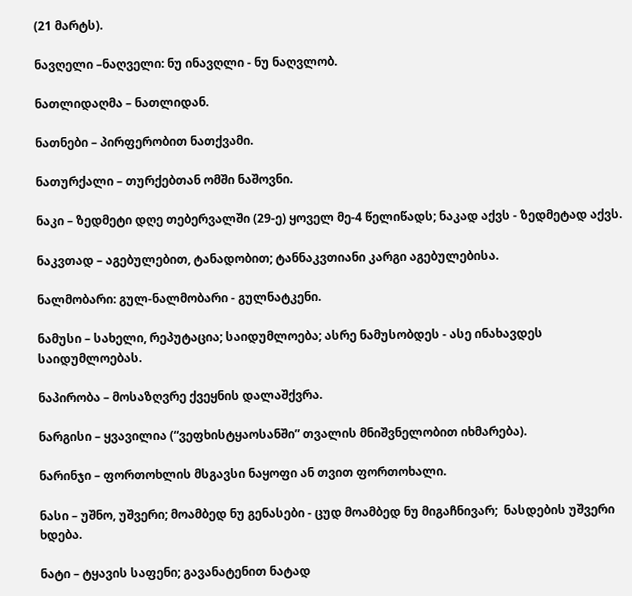(21 მარტს).

ნავღელი –ნაღველი: ნუ ინავღლი - ნუ ნაღვლობ.

ნათლიდაღმა – ნათლიდან.

ნათნები – პირფერობით ნათქვამი.

ნათურქალი – თურქებთან ომში ნაშოვნი.

ნაკი – ზედმეტი დღე თებერვალში (29-ე) ყოველ მე-4 წელიწადს; ნაკად აქვს - ზედმეტად აქვს.

ნაკვთად – აგებულებით, ტანადობით; ტანნაკვთიანი კარგი აგებულებისა.

ნალმობარი: გულ-ნალმობარი - გულნატკენი.

ნამუსი – სახელი, რეპუტაცია; საიდუმლოება; ასრე ნამუსობდეს - ასე ინახავდეს  საიდუმლოებას.

ნაპირობა – მოსაზღვრე ქვეყნის დალაშქვრა.

ნარგისი – ყვავილია (“ვეფხისტყაოსანში” თვალის მნიშვნელობით იხმარება).

ნარინჯი – ფორთოხლის მსგავსი ნაყოფი ან თვით ფორთოხალი.

ნასი – უშნო, უშვერი; მოამბედ ნუ გენასები - ცუდ მოამბედ ნუ მიგაჩნივარ;  ნასდების უშვერი ხდება.

ნატი – ტყავის საფენი; გავანატენით ნატად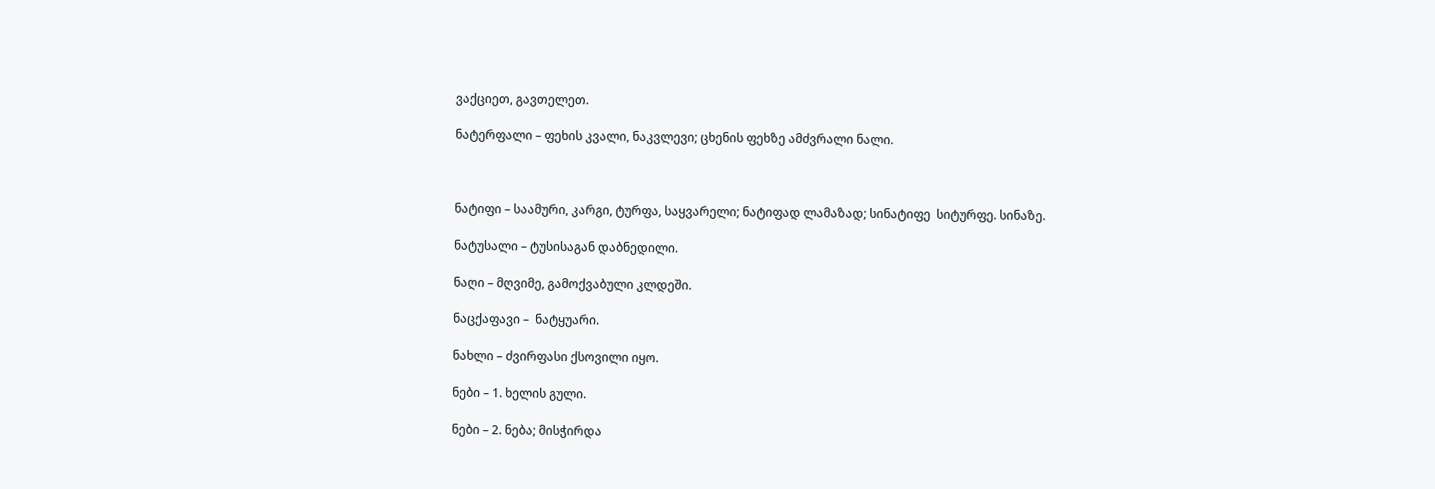ვაქციეთ, გავთელეთ.

ნატერფალი – ფეხის კვალი, ნაკვლევი; ცხენის ფეხზე ამძვრალი ნალი.



ნატიფი – საამური, კარგი, ტურფა, საყვარელი; ნატიფად ლამაზად; სინატიფე  სიტურფე. სინაზე.

ნატუსალი – ტუსისაგან დაბნედილი.

ნაღი – მღვიმე, გამოქვაბული კლდეში.

ნაცქაფავი –  ნატყუარი.

ნახლი – ძვირფასი ქსოვილი იყო.

ნები – 1. ხელის გული.

ნები – 2. ნება; მისჭირდა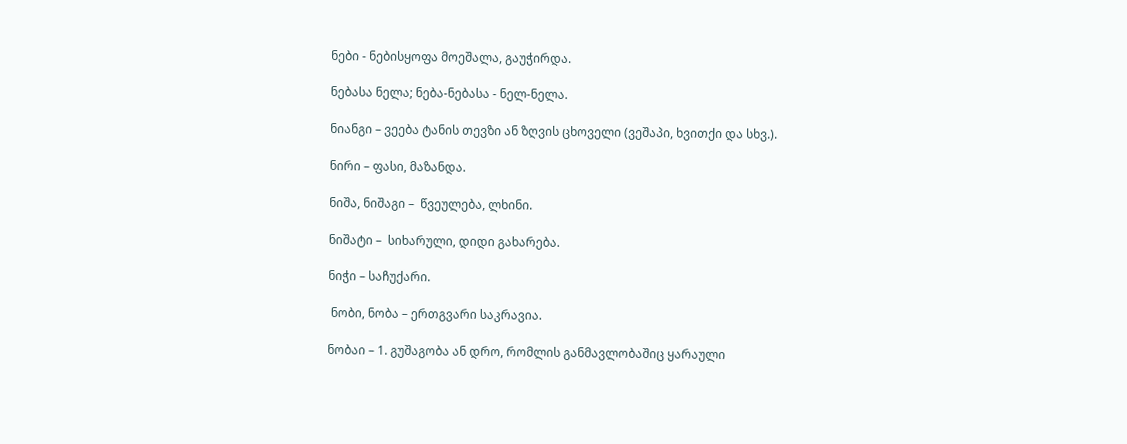ნები - ნებისყოფა მოეშალა, გაუჭირდა.

ნებასა ნელა; ნება-ნებასა - ნელ-ნელა.

ნიანგი – ვეება ტანის თევზი ან ზღვის ცხოველი (ვეშაპი, ხვითქი და სხვ.).

ნირი – ფასი, მაზანდა.

ნიშა, ნიშაგი –  წვეულება, ლხინი.

ნიშატი –  სიხარული, დიდი გახარება.

ნიჭი – საჩუქარი.

 ნობი, ნობა – ერთგვარი საკრავია.

ნობაი – 1. გუშაგობა ან დრო, რომლის განმავლობაშიც ყარაული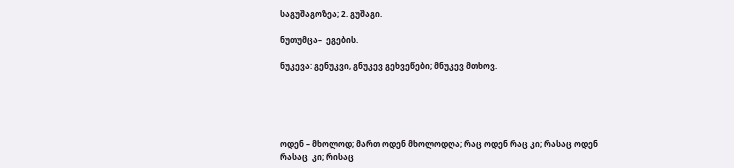საგუშაგოზეა; 2. გუშაგი.

ნუთუმცა–  ეგების.

ნუკევა: გენუკვი, გნუკევ გეხვეწები; მნუკევ მთხოვ.





ოდენ – მხოლოდ; მართ ოდენ მხოლოდღა; რაც ოდენ რაც კი; რასაც ოდენ რასაც  კი; რისაც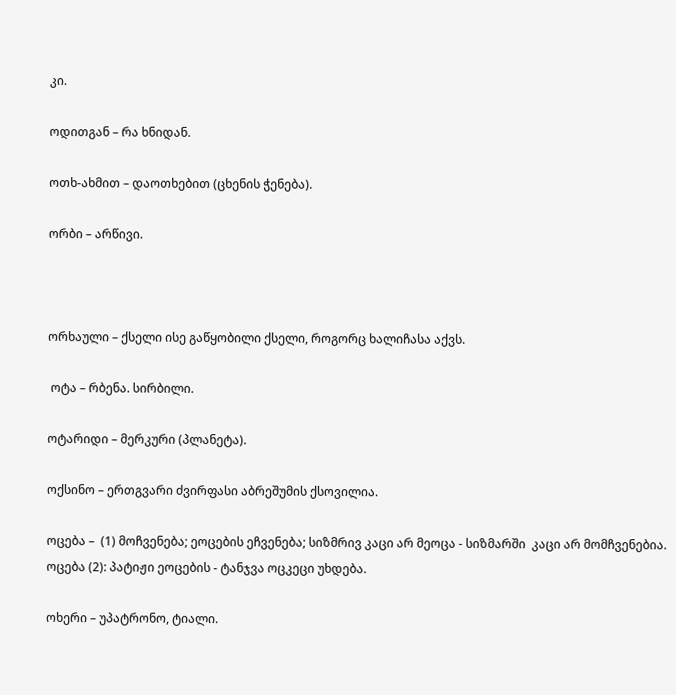კი.

ოდითგან – რა ხნიდან.

ოთხ-ახმით – დაოთხებით (ცხენის ჭენება).

ორბი – არწივი.



ორხაული – ქსელი ისე გაწყობილი ქსელი, როგორც ხალიჩასა აქვს.

 ოტა – რბენა. სირბილი.

ოტარიდი – მერკური (პლანეტა).

ოქსინო – ერთგვარი ძვირფასი აბრეშუმის ქსოვილია.

ოცება –  (1) მოჩვენება; ეოცების ეჩვენება; სიზმრივ კაცი არ მეოცა - სიზმარში  კაცი არ მომჩვენებია. ოცება (2): პატიჟი ეოცების - ტანჯვა ოცკეცი უხდება.

ოხერი – უპატრონო, ტიალი.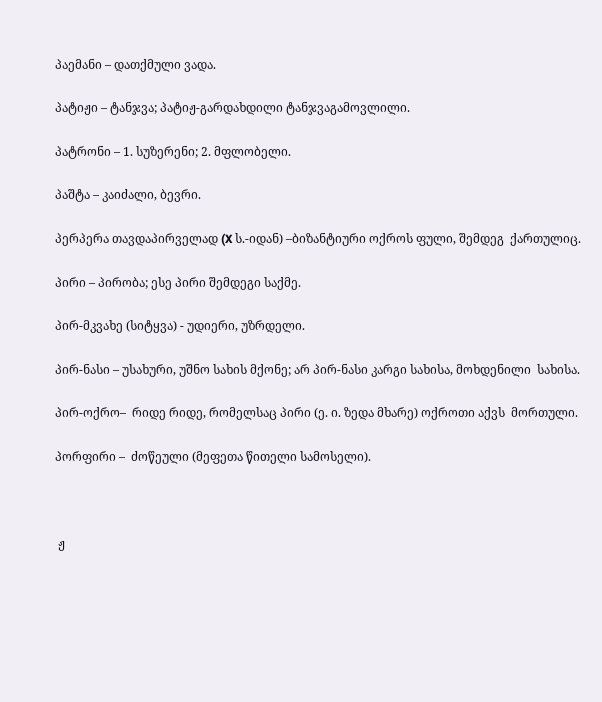პაემანი – დათქმული ვადა.

პატიჟი – ტანჯვა; პატიჟ-გარდახდილი ტანჯვაგამოვლილი.

პატრონი – 1. სუზერენი; 2. მფლობელი.

პაშტა – კაიძალი, ბევრი.

პერპერა თავდაპირველად (X ს.-იდან) –ბიზანტიური ოქროს ფული, შემდეგ  ქართულიც.

პირი – პირობა; ესე პირი შემდეგი საქმე.

პირ-მკვახე (სიტყვა) - უდიერი, უზრდელი.

პირ-ნასი – უსახური, უშნო სახის მქონე; არ პირ-ნასი კარგი სახისა, მოხდენილი  სახისა.

პირ-ოქრო–  რიდე რიდე, რომელსაც პირი (ე. ი. ზედა მხარე) ოქროთი აქვს  მორთული.

პორფირი –  ძოწეული (მეფეთა წითელი სამოსელი).



 ჟ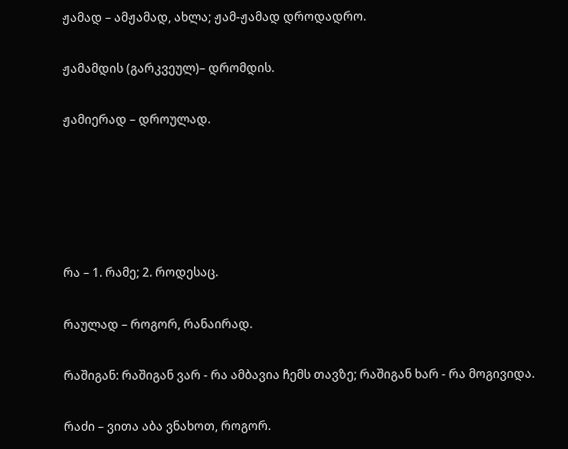ჟამად – ამჟამად, ახლა; ჟამ-ჟამად დროდადრო.

ჟამამდის (გარკვეულ)– დრომდის.

ჟამიერად – დროულად.





რა – 1. რამე; 2. როდესაც.

რაულად – როგორ, რანაირად.

რაშიგან: რაშიგან ვარ - რა ამბავია ჩემს თავზე; რაშიგან ხარ - რა მოგივიდა.

რაძი – ვითა აბა ვნახოთ, როგორ.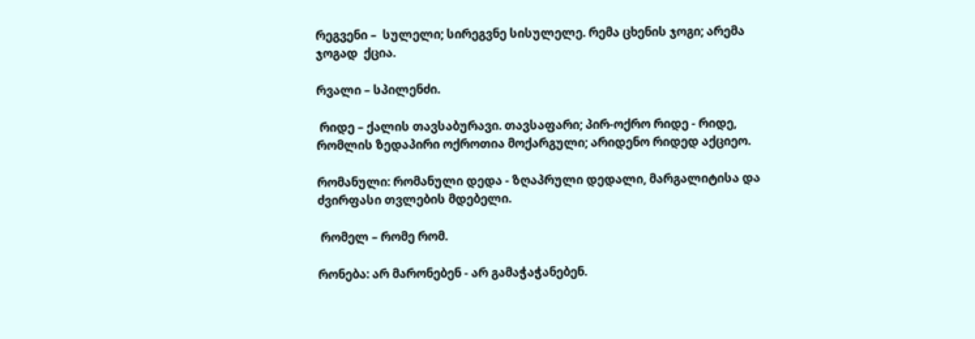რეგვენი –  სულელი; სირეგვნე სისულელე. რემა ცხენის ჯოგი; არემა ჯოგად  ქცია.

რვალი – სპილენძი.

 რიდე – ქალის თავსაბურავი. თავსაფარი; პირ-ოქრო რიდე - რიდე, რომლის ზედაპირი ოქროთია მოქარგული; არიდენო რიდედ აქციეო.

რომანული: რომანული დედა - ზღაპრული დედალი, მარგალიტისა და ძვირფასი თვლების მდებელი.

 რომელ – რომე რომ.

რონება: არ მარონებენ - არ გამაჭაჭანებენ.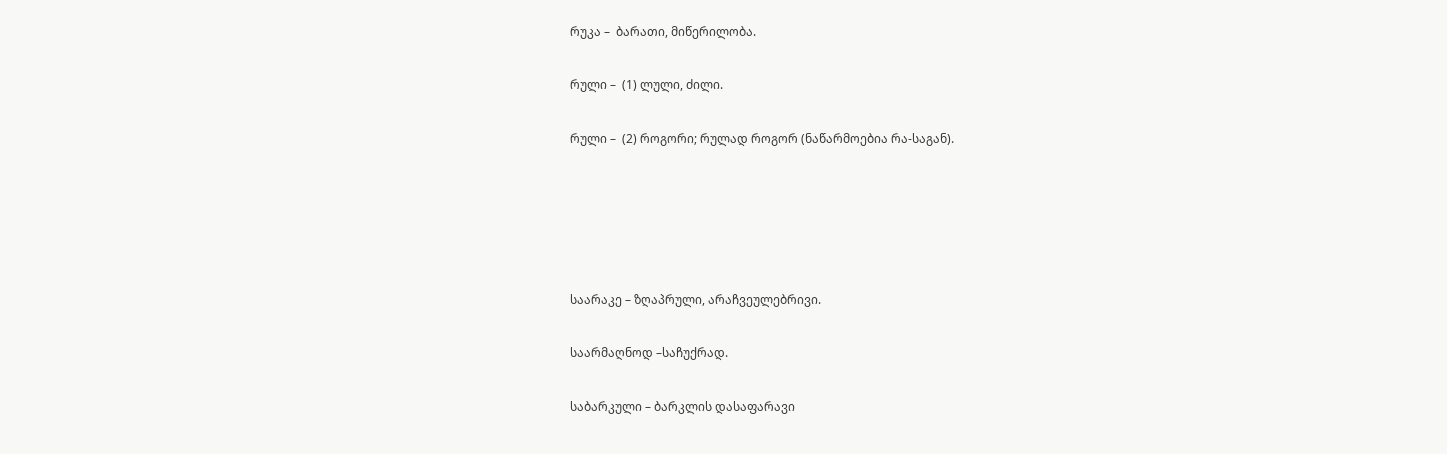რუკა –  ბარათი, მიწერილობა.

რული –  (1) ლული, ძილი.

რული –  (2) როგორი; რულად როგორ (ნაწარმოებია რა-საგან).





საარაკე – ზღაპრული, არაჩვეულებრივი.

საარმაღნოდ –საჩუქრად.

საბარკული – ბარკლის დასაფარავი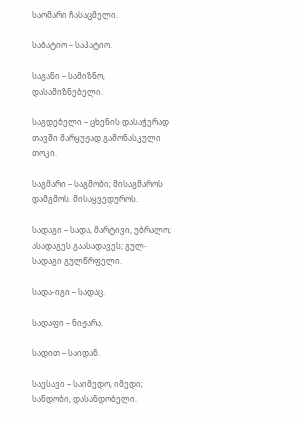საომარი ჩასაცმელი.

საბატიო – საპატიო.

საგანი – სამიზნო, დასამიზნებელი.

საგდებელი – ცხენის დასაჭერად თავში მარყუჟად გამონასკული თოკი.

საგმარი – საგმობი; მისაგმაროს დამგმოს. მისაყვედუროს.

სადაგი – სადა, მარტივი, უბრალო; ასადაგეს გაასადავეს; გულ-სადაგი გულწრფელი.

სადა-იგი – სადაც.

სადაფი – ნიჟარა.

სადით – საიდან.

საესავი – საიმედო, იმედი; სანდობი, დასანდობელი.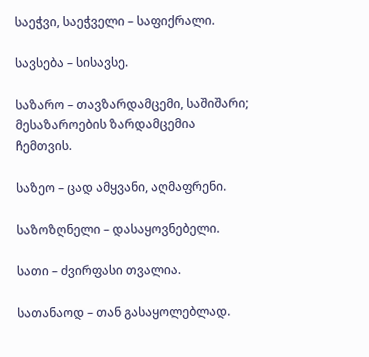საეჭვი, საეჭველი – საფიქრალი.

სავსება – სისავსე.

საზარო – თავზარდამცემი, საშიშარი; მესაზაროების ზარდამცემია ჩემთვის.

საზეო – ცად ამყვანი, აღმაფრენი.

საზოზღნელი – დასაყოვნებელი.

სათი – ძვირფასი თვალია.

სათანაოდ – თან გასაყოლებლად.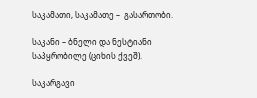საკამათი, საკამათე –  გასართობი.

საკანი – ბნელი და ნესტიანი საპყრობილე (ციხის ქვეშ).

საკარგავი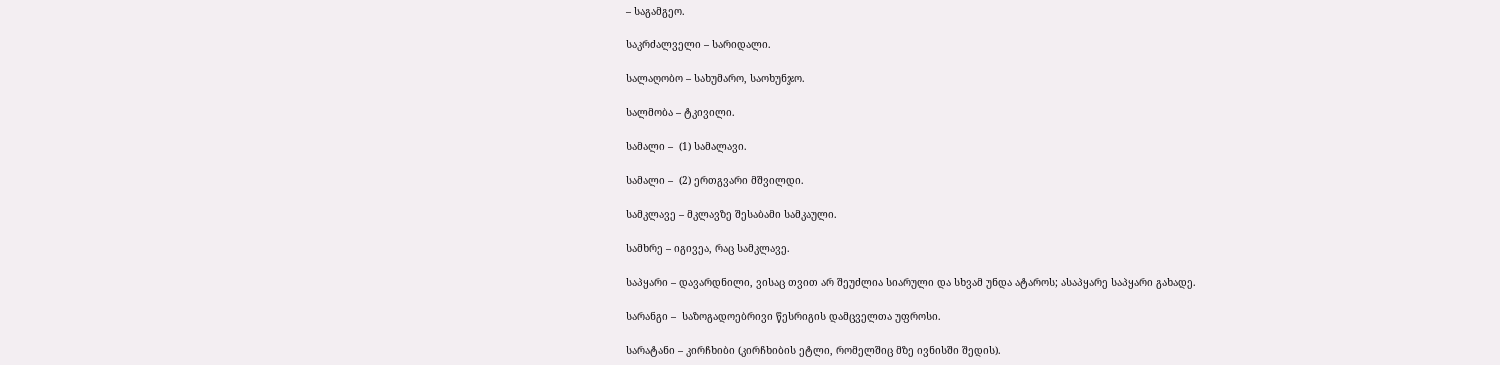– საგამგეო.

საკრძალველი – სარიდალი.

სალაღობო – სახუმარო, საოხუნჯო.

სალმობა – ტკივილი.

სამალი –  (1) სამალავი.

სამალი –  (2) ერთგვარი მშვილდი.

სამკლავე – მკლავზე შესაბამი სამკაული.

სამხრე – იგივეა, რაც სამკლავე.

საპყარი – დავარდნილი, ვისაც თვით არ შეუძლია სიარული და სხვამ უნდა ატაროს; ასაპყარე საპყარი გახადე.

სარანგი –  საზოგადოებრივი წესრიგის დამცველთა უფროსი.

სარატანი – კირჩხიბი (კირჩხიბის ეტლი, რომელშიც მზე ივნისში შედის).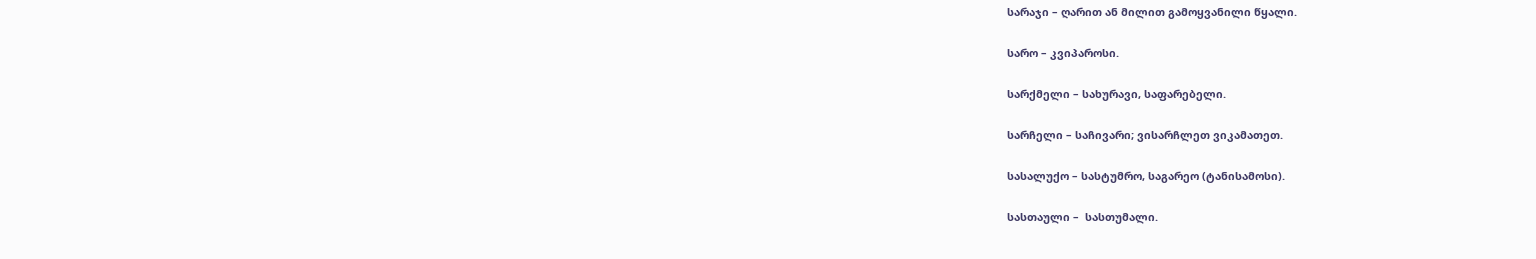სარაჯი – ღარით ან მილით გამოყვანილი წყალი.

სარო – კვიპაროსი.

სარქმელი – სახურავი, საფარებელი.

სარჩელი – საჩივარი; ვისარჩლეთ ვიკამათეთ.

სასალუქო – სასტუმრო, საგარეო (ტანისამოსი).

სასთაული –  სასთუმალი.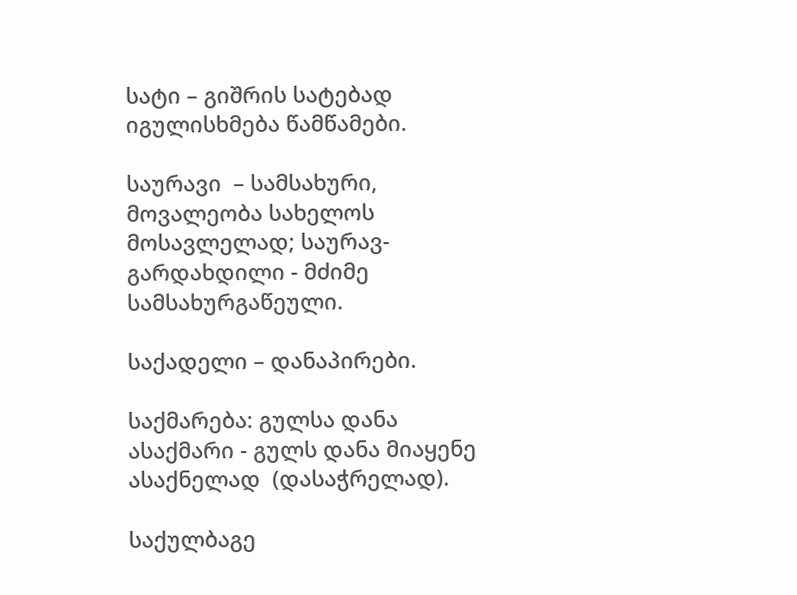სატი – გიშრის სატებად იგულისხმება წამწამები.

საურავი  – სამსახური, მოვალეობა სახელოს მოსავლელად; საურავ- გარდახდილი - მძიმე სამსახურგაწეული.

საქადელი – დანაპირები.

საქმარება: გულსა დანა ასაქმარი - გულს დანა მიაყენე ასაქნელად  (დასაჭრელად).

საქულბაგე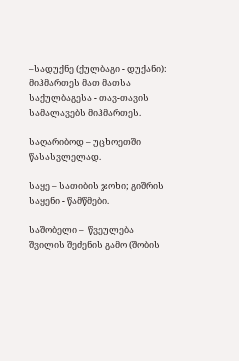–სადუქნე (ქულბაგი - დუქანი): მიჰმართეს მათ მათსა  საქულბაგესა - თავ-თავის სამალავებს მიჰმართეს.

საღარიბოდ – უცხოეთში წასასვლელად.

საყე – სათიბის ჯოხი; გიშრის საყენი - წამწმები.

საშობელი –  წვეულება შვილის შეძენის გამო (შობის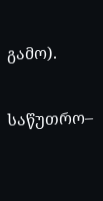გამო).

საწუთრო–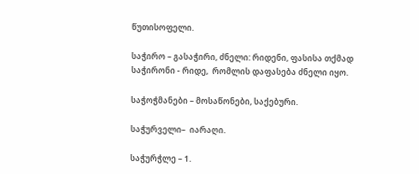წუთისოფელი.

საჭირო – გასაჭირი, ძნელი: რიდენი, ფასისა თქმად საჭირონი - რიდე,  რომლის დაფასება ძნელი იყო.

საჭოჭმანები – მოსაწონები, საქებური.

საჭურველი–  იარაღი.

საჭურჭლე – 1.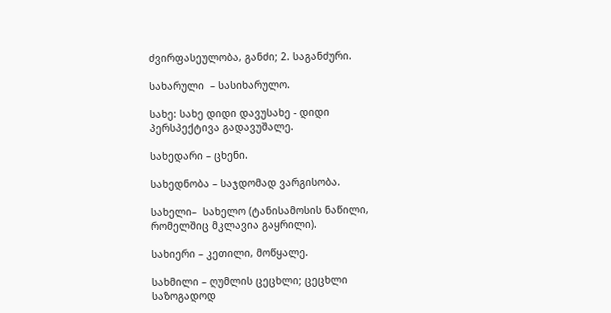ძვირფასეულობა, განძი; 2. საგანძური.

სახარული  – სასიხარულო.

სახე: სახე დიდი დავუსახე - დიდი პერსპექტივა გადავუშალე.

სახედარი – ცხენი.

სახედნობა – საჯდომად ვარგისობა.

სახელი–  სახელო (ტანისამოსის ნაწილი, რომელშიც მკლავია გაყრილი).

სახიერი – კეთილი, მოწყალე.

სახმილი – ღუმლის ცეცხლი; ცეცხლი საზოგადოდ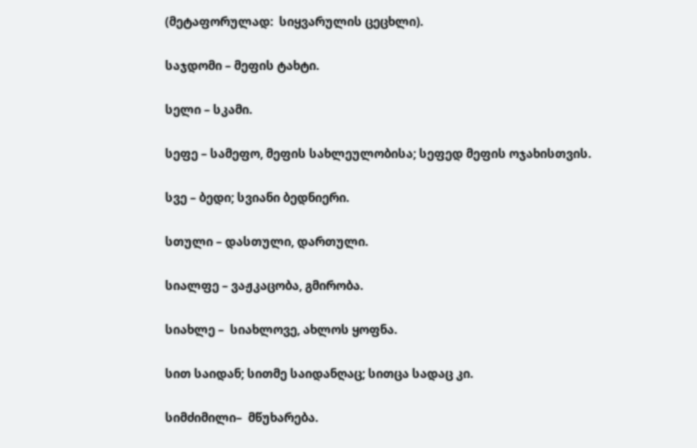(მეტაფორულად:  სიყვარულის ცეცხლი).

საჯდომი – მეფის ტახტი.

სელი – სკამი.

სეფე – სამეფო, მეფის სახლეულობისა; სეფედ მეფის ოჯახისთვის.

სვე – ბედი; სვიანი ბედნიერი.

სთული – დასთული, დართული.

სიალფე – ვაჟკაცობა, გმირობა.

სიახლე –  სიახლოვე, ახლოს ყოფნა.

სით საიდან; სითმე საიდანღაც; სითცა სადაც კი.

სიმძიმილი–  მწუხარება.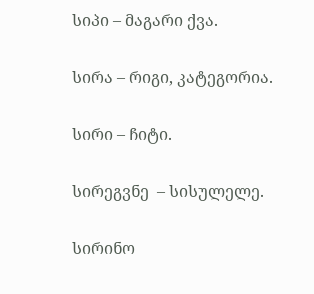სიპი – მაგარი ქვა.

სირა – რიგი, კატეგორია.

სირი – ჩიტი.

სირეგვნე  – სისულელე.

სირინო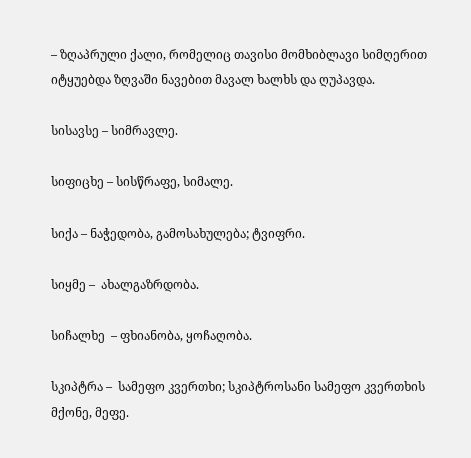– ზღაპრული ქალი, რომელიც თავისი მომხიბლავი სიმღერით  იტყუებდა ზღვაში ნავებით მავალ ხალხს და ღუპავდა.

სისავსე – სიმრავლე.

სიფიცხე – სისწრაფე, სიმალე.

სიქა – ნაჭედობა, გამოსახულება; ტვიფრი.

სიყმე –  ახალგაზრდობა.

სიჩალხე  – ფხიანობა, ყოჩაღობა.

სკიპტრა –  სამეფო კვერთხი; სკიპტროსანი სამეფო კვერთხის მქონე, მეფე.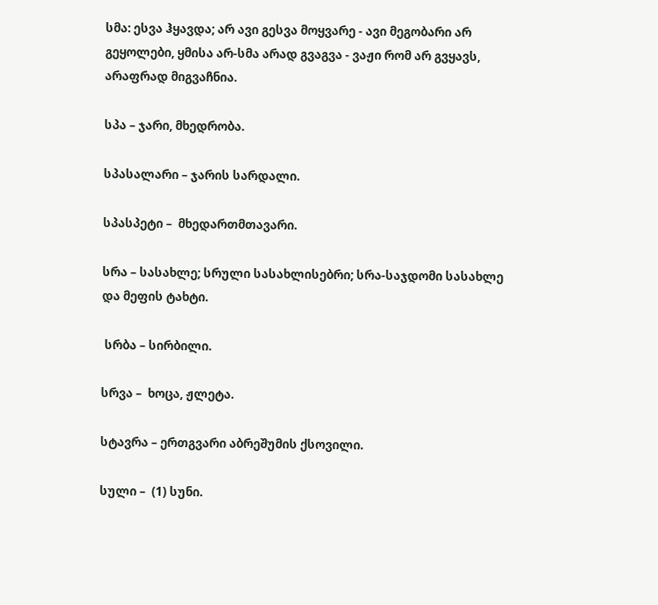სმა: ესვა ჰყავდა; არ ავი გესვა მოყვარე - ავი მეგობარი არ გეყოლები, ყმისა არ-სმა არად გვაგვა - ვაჟი რომ არ გვყავს, არაფრად მიგვაჩნია.

სპა – ჯარი, მხედრობა.

სპასალარი – ჯარის სარდალი.

სპასპეტი –  მხედართმთავარი.

სრა – სასახლე; სრული სასახლისებრი; სრა-საჯდომი სასახლე და მეფის ტახტი.

 სრბა – სირბილი.

სრვა –  ხოცა, ჟლეტა.

სტავრა – ერთგვარი აბრეშუმის ქსოვილი.

სული –  (1) სუნი.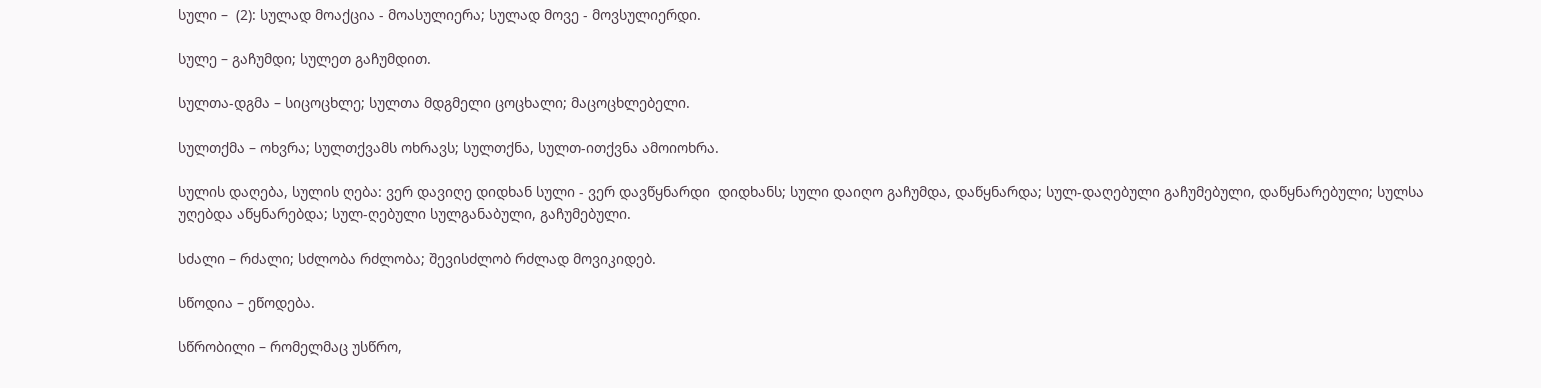სული –  (2): სულად მოაქცია - მოასულიერა; სულად მოვე - მოვსულიერდი.

სულე – გაჩუმდი; სულეთ გაჩუმდით.

სულთა-დგმა – სიცოცხლე; სულთა მდგმელი ცოცხალი; მაცოცხლებელი.

სულთქმა – ოხვრა; სულთქვამს ოხრავს; სულთქნა, სულთ-ითქვნა ამოიოხრა.

სულის დაღება, სულის ღება: ვერ დავიღე დიდხან სული - ვერ დავწყნარდი  დიდხანს; სული დაიღო გაჩუმდა, დაწყნარდა; სულ-დაღებული გაჩუმებული, დაწყნარებული; სულსა უღებდა აწყნარებდა; სულ-ღებული სულგანაბული, გაჩუმებული.

სძალი – რძალი; სძლობა რძლობა; შევისძლობ რძლად მოვიკიდებ.

სწოდია – ეწოდება.

სწრობილი – რომელმაც უსწრო,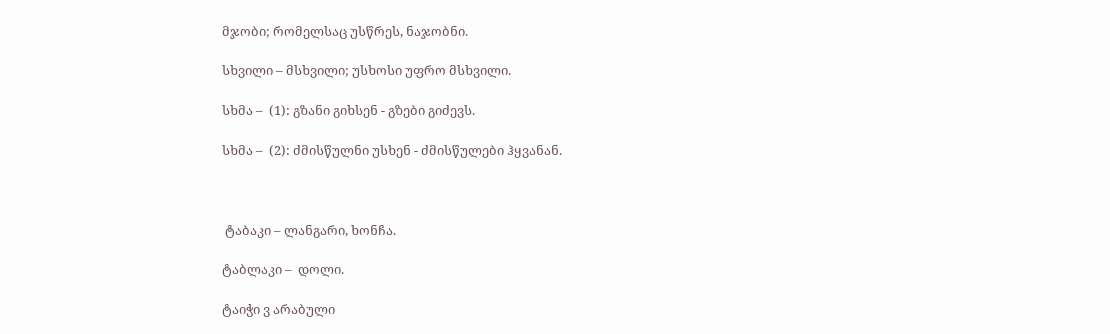მჯობი; რომელსაც უსწრეს, ნაჯობნი.

სხვილი – მსხვილი; უსხოსი უფრო მსხვილი.

სხმა –  (1): გზანი გიხსენ - გზები გიძევს.

სხმა –  (2): ძმისწულნი უსხენ - ძმისწულები ჰყვანან.



 ტაბაკი – ლანგარი, ხონჩა.

ტაბლაკი –  დოლი.

ტაიჭი ვ არაბული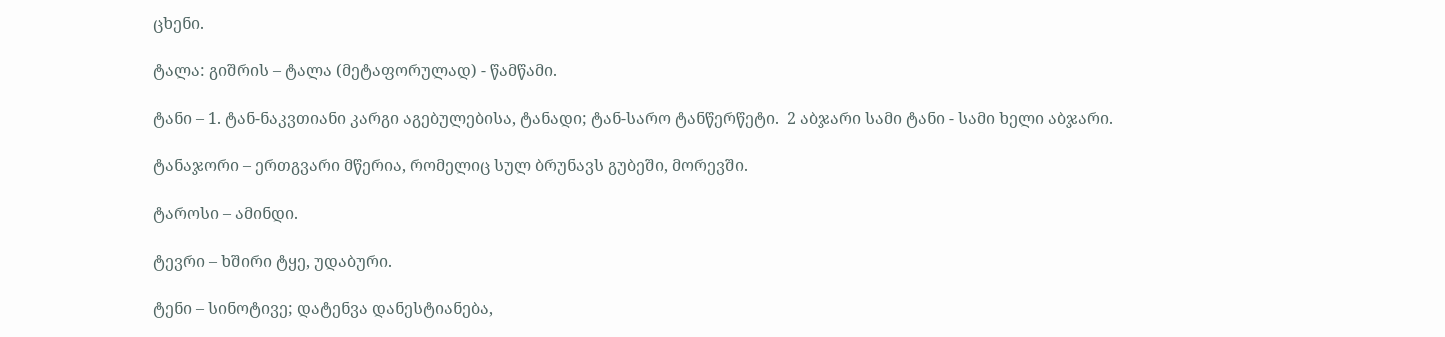ცხენი.

ტალა: გიშრის – ტალა (მეტაფორულად) - წამწამი.

ტანი – 1. ტან-ნაკვთიანი კარგი აგებულებისა, ტანადი; ტან-სარო ტანწერწეტი.  2 აბჯარი სამი ტანი - სამი ხელი აბჯარი.

ტანაჯორი – ერთგვარი მწერია, რომელიც სულ ბრუნავს გუბეში, მორევში.

ტაროსი – ამინდი.

ტევრი – ხშირი ტყე, უდაბური.

ტენი – სინოტივე; დატენვა დანესტიანება,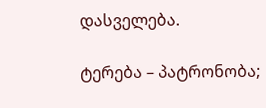დასველება.

ტერება – პატრონობა;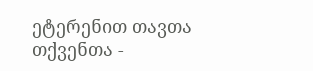ეტერენით თავთა თქვენთა -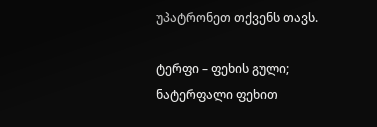უპატრონეთ თქვენს თავს.

ტერფი – ფეხის გული; ნატერფალი ფეხით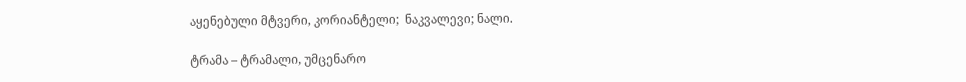აყენებული მტვერი, კორიანტელი;  ნაკვალევი; ნალი.

ტრამა – ტრამალი, უმცენარო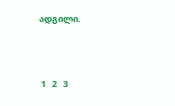ადგილი.



 1   2   3